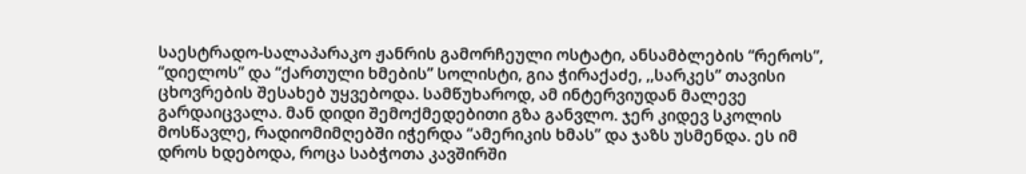საესტრადო-სალაპარაკო ჟანრის გამორჩეული ოსტატი, ანსამბლების “რეროს”, “დიელოს” და “ქართული ხმების” სოლისტი, გია ჭირაქაძე, ,,სარკეს” თავისი ცხოვრების შესახებ უყვებოდა. სამწუხაროდ, ამ ინტერვიუდან მალევე გარდაიცვალა. მან დიდი შემოქმედებითი გზა განვლო. ჯერ კიდევ სკოლის მოსწავლე, რადიომიმღებში იჭერდა “ამერიკის ხმას” და ჯაზს უსმენდა. ეს იმ დროს ხდებოდა, როცა საბჭოთა კავშირში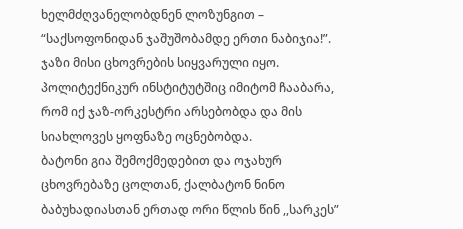ხელმძღვანელობდნენ ლოზუნგით – “საქსოფონიდან ჯაშუშობამდე ერთი ნაბიჯია!”.
ჯაზი მისი ცხოვრების სიყვარული იყო. პოლიტექნიკურ ინსტიტუტშიც იმიტომ ჩააბარა, რომ იქ ჯაზ-ორკესტრი არსებობდა და მის სიახლოვეს ყოფნაზე ოცნებობდა.
ბატონი გია შემოქმედებით და ოჯახურ ცხოვრებაზე ცოლთან, ქალბატონ ნინო ბაბუხადიასთან ერთად ორი წლის წინ ,,სარკეს”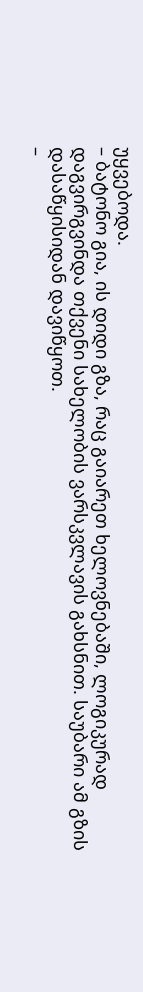უყვებოდა.
– ბატონო გია, ის დიდი გზა, რაც გაიარეთ ხელოვნებაში, ლოგიკურად დაგვირგვინდა თქვენი სახელობის ვარსკვლავის გახსნით. საუბარი ამ გზის დასაწყისიდან დავიწყოთ.
–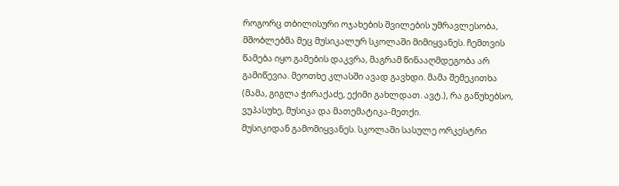როგორც თბილისური ოჯახების შვილების უმრავლესობა, მშობლებმა მეც მუსიკალურ სკოლაში მიმიყვანეს. ჩემთვის წამება იყო გამების დაკვრა, მაგრამ წინააღმდეგობა არ გამიწევია. მეოთხე კლასში ავად გავხდი. მამა შემეკითხა (მამა, გიგლა ჭირაქაძე, ექიმი გახლდათ. ავტ.), რა გაწუხებსო, ვუპასუხე, მუსიკა და მათემატიკა-მეთქი.
მუსიკიდან გამომიყვანეს. სკოლაში სასულე ორკესტრი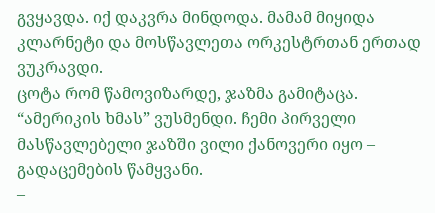გვყავდა. იქ დაკვრა მინდოდა. მამამ მიყიდა კლარნეტი და მოსწავლეთა ორკესტრთან ერთად ვუკრავდი.
ცოტა რომ წამოვიზარდე, ჯაზმა გამიტაცა. “ამერიკის ხმას” ვუსმენდი. ჩემი პირველი მასწავლებელი ჯაზში ვილი ქანოვერი იყო – გადაცემების წამყვანი.
–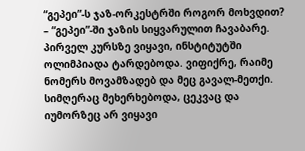“გეპეი”-ს ჯაზ-ორკესტრში როგორ მოხვდით?
– “გეპეი”-ში ჯაზის სიყვარულით ჩავაბარე. პირველ კურსზე ვიყავი, ინსტიტუტში ოლიმპიადა ტარდებოდა. ვიფიქრე, რაიმე ნომერს მოვამზადებ და მეც გავალ-მეთქი. სიმღერაც მეხერხებოდა, ცეკვაც და იუმორზეც არ ვიყავი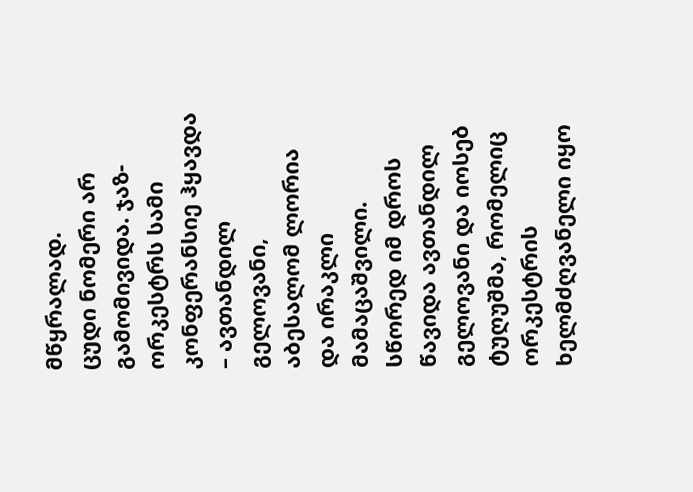მწყრალად.
ცუდი ნომერი არ გამომივიდა. ჯაზ-ორკესტრს სამი კონფერანსიე ჰყავდა – ავთანდილ გელოვანი, აბესალომ ლორია და ირაკლი მამაცაშვილი. სწორედ იმ დროს წავიდა ავთანდილ გელოვანი და იოსებ ტუღუშმა, რომელიც ორკესტრის ხელმძღვანელი იყო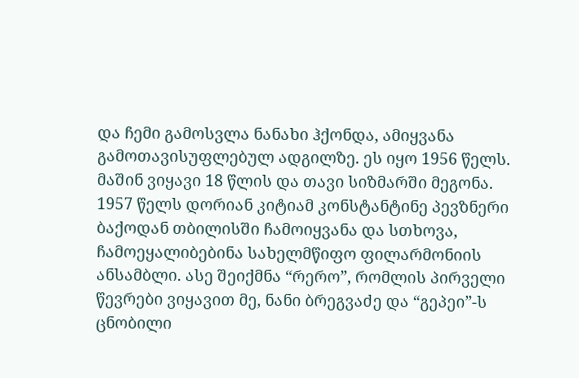და ჩემი გამოსვლა ნანახი ჰქონდა, ამიყვანა გამოთავისუფლებულ ადგილზე. ეს იყო 1956 წელს. მაშინ ვიყავი 18 წლის და თავი სიზმარში მეგონა.
1957 წელს დორიან კიტიამ კონსტანტინე პევზნერი ბაქოდან თბილისში ჩამოიყვანა და სთხოვა, ჩამოეყალიბებინა სახელმწიფო ფილარმონიის ანსამბლი. ასე შეიქმნა “რერო”, რომლის პირველი წევრები ვიყავით მე, ნანი ბრეგვაძე და “გეპეი”-ს ცნობილი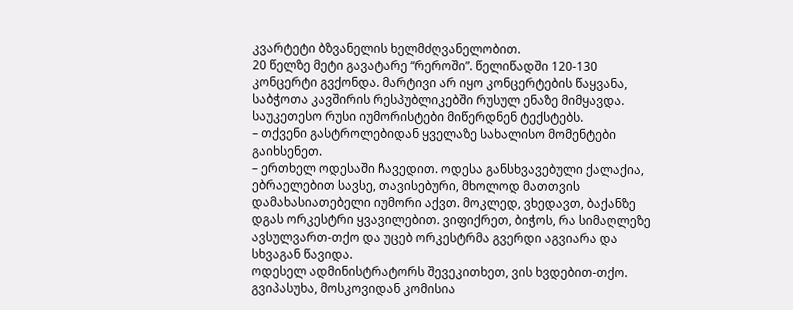კვარტეტი ბზვანელის ხელმძღვანელობით.
20 წელზე მეტი გავატარე “რეროში”. წელიწადში 120-130 კონცერტი გვქონდა. მარტივი არ იყო კონცერტების წაყვანა, საბჭოთა კავშირის რესპუბლიკებში რუსულ ენაზე მიმყავდა. საუკეთესო რუსი იუმორისტები მიწერდნენ ტექსტებს.
– თქვენი გასტროლებიდან ყველაზე სახალისო მომენტები გაიხსენეთ.
– ერთხელ ოდესაში ჩავედით. ოდესა განსხვავებული ქალაქია, ებრაელებით სავსე, თავისებური, მხოლოდ მათთვის დამახასიათებელი იუმორი აქვთ. მოკლედ, ვხედავთ, ბაქანზე დგას ორკესტრი ყვავილებით. ვიფიქრეთ, ბიჭოს, რა სიმაღლეზე ავსულვართ-თქო და უცებ ორკესტრმა გვერდი აგვიარა და სხვაგან წავიდა.
ოდესელ ადმინისტრატორს შევეკითხეთ, ვის ხვდებით-თქო. გვიპასუხა, მოსკოვიდან კომისია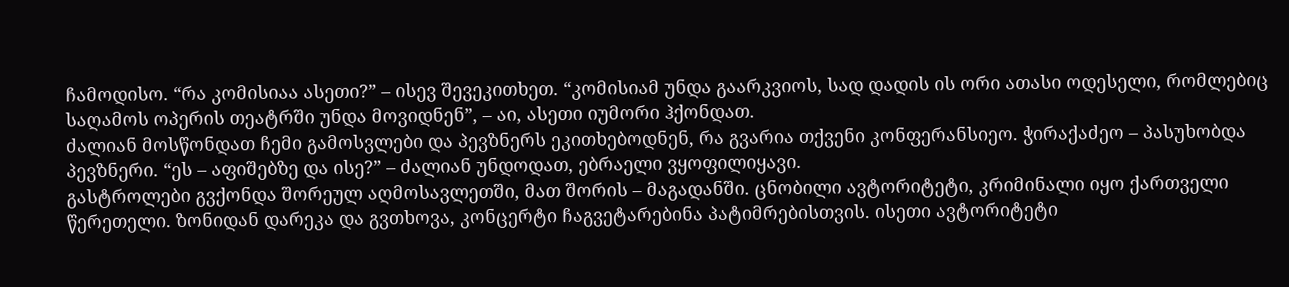ჩამოდისო. “რა კომისიაა ასეთი?” – ისევ შევეკითხეთ. “კომისიამ უნდა გაარკვიოს, სად დადის ის ორი ათასი ოდესელი, რომლებიც საღამოს ოპერის თეატრში უნდა მოვიდნენ”, – აი, ასეთი იუმორი ჰქონდათ.
ძალიან მოსწონდათ ჩემი გამოსვლები და პევზნერს ეკითხებოდნენ, რა გვარია თქვენი კონფერანსიეო. ჭირაქაძეო – პასუხობდა პევზნერი. “ეს – აფიშებზე და ისე?” – ძალიან უნდოდათ, ებრაელი ვყოფილიყავი.
გასტროლები გვქონდა შორეულ აღმოსავლეთში, მათ შორის – მაგადანში. ცნობილი ავტორიტეტი, კრიმინალი იყო ქართველი წერეთელი. ზონიდან დარეკა და გვთხოვა, კონცერტი ჩაგვეტარებინა პატიმრებისთვის. ისეთი ავტორიტეტი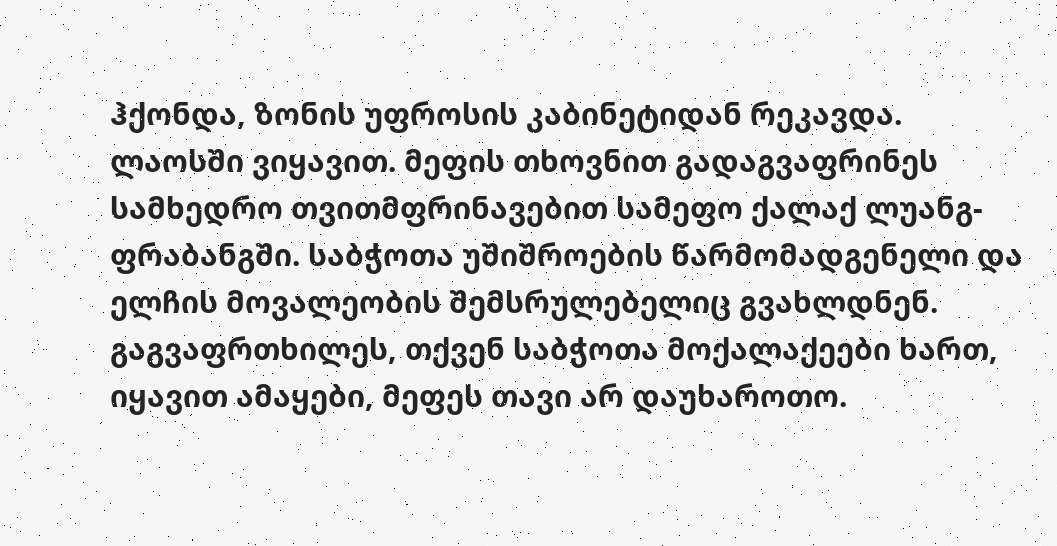ჰქონდა, ზონის უფროსის კაბინეტიდან რეკავდა.
ლაოსში ვიყავით. მეფის თხოვნით გადაგვაფრინეს სამხედრო თვითმფრინავებით სამეფო ქალაქ ლუანგ-ფრაბანგში. საბჭოთა უშიშროების წარმომადგენელი და ელჩის მოვალეობის შემსრულებელიც გვახლდნენ. გაგვაფრთხილეს, თქვენ საბჭოთა მოქალაქეები ხართ, იყავით ამაყები, მეფეს თავი არ დაუხაროთო.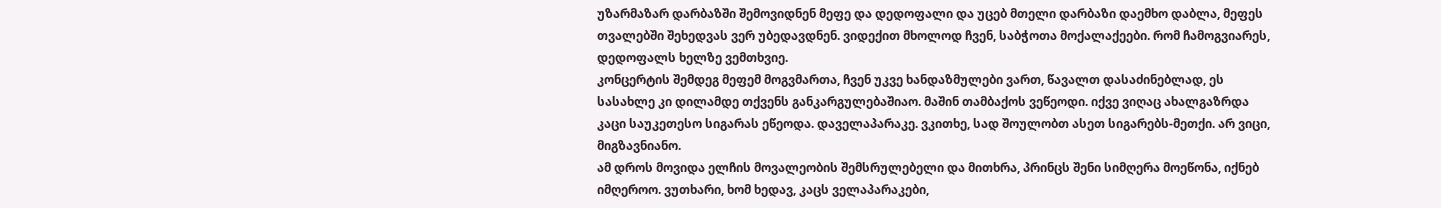უზარმაზარ დარბაზში შემოვიდნენ მეფე და დედოფალი და უცებ მთელი დარბაზი დაემხო დაბლა, მეფეს თვალებში შეხედვას ვერ უბედავდნენ. ვიდექით მხოლოდ ჩვენ, საბჭოთა მოქალაქეები. რომ ჩამოგვიარეს, დედოფალს ხელზე ვემთხვიე.
კონცერტის შემდეგ მეფემ მოგვმართა, ჩვენ უკვე ხანდაზმულები ვართ, წავალთ დასაძინებლად, ეს სასახლე კი დილამდე თქვენს განკარგულებაშიაო. მაშინ თამბაქოს ვეწეოდი. იქვე ვიღაც ახალგაზრდა კაცი საუკეთესო სიგარას ეწეოდა. დაველაპარაკე. ვკითხე, სად შოულობთ ასეთ სიგარებს-მეთქი. არ ვიცი, მიგზავნიანო.
ამ დროს მოვიდა ელჩის მოვალეობის შემსრულებელი და მითხრა, პრინცს შენი სიმღერა მოეწონა, იქნებ იმღეროო. ვუთხარი, ხომ ხედავ, კაცს ველაპარაკები,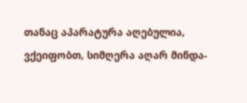თანაც აპარატურა აღებულია, ვქეიფობთ, სიმღერა აღარ მინდა-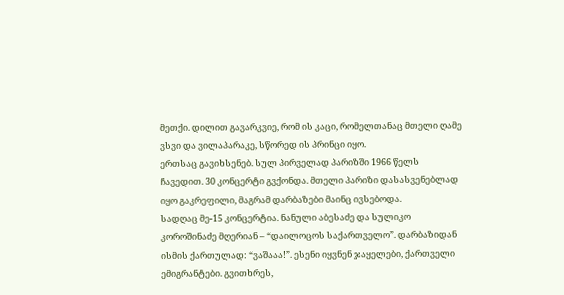მეთქი. დილით გავარკვიე, რომ ის კაცი, რომელთანაც მთელი ღამე ვსვი და ვილაპარაკე, სწორედ ის პრინცი იყო.
ერთსაც გავიხსენებ. სულ პირველად პარიზში 1966 წელს ჩავედით. 30 კონცერტი გვქონდა. მთელი პარიზი დასასვენებლად იყო გაკრეფილი, მაგრამ დარბაზები მაინც ივსებოდა.
სადღაც მე-15 კონცერტია. ნანული აბესაძე და სულიკო კოროშინაძე მღერიან – “დაილოცოს საქართველო”. დარბაზიდან ისმის ქართულად: “ვაშააა!”. ესენი იყვნენ ჯაყელები, ქართველი ემიგრანტები. გვითხრეს,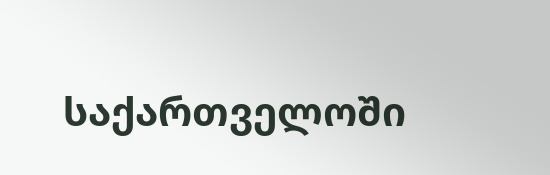საქართველოში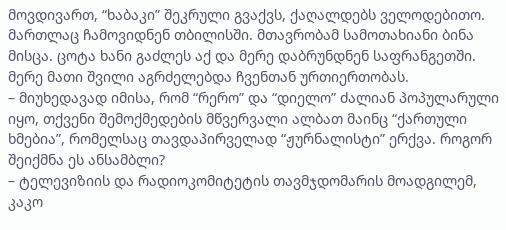მოვდივართ, “ხაბაკი” შეკრული გვაქვს, ქაღალდებს ველოდებითო.
მართლაც ჩამოვიდნენ თბილისში. მთავრობამ სამოთახიანი ბინა მისცა. ცოტა ხანი გაძლეს აქ და მერე დაბრუნდნენ საფრანგეთში. მერე მათი შვილი აგრძელებდა ჩვენთან ურთიერთობას.
– მიუხედავად იმისა, რომ “რერო” და “დიელო” ძალიან პოპულარული იყო, თქვენი შემოქმედების მწვერვალი ალბათ მაინც “ქართული ხმებია”, რომელსაც თავდაპირველად “ჟურნალისტი” ერქვა. როგორ შეიქმნა ეს ანსამბლი?
– ტელევიზიის და რადიოკომიტეტის თავმჯდომარის მოადგილემ, კაკო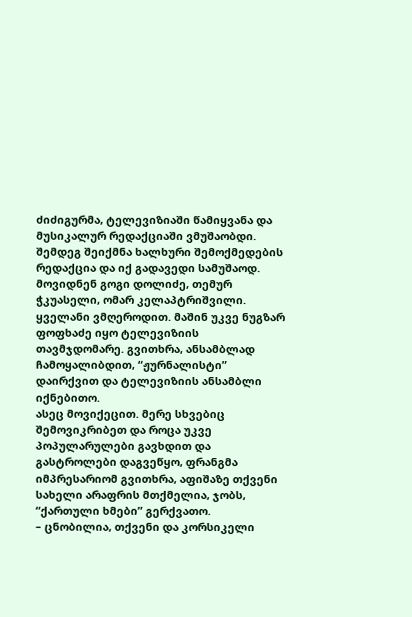ძიძიგურმა, ტელევიზიაში წამიყვანა და მუსიკალურ რედაქციაში ვმუშაობდი.
შემდეგ შეიქმნა ხალხური შემოქმედების რედაქცია და იქ გადავედი სამუშაოდ. მოვიდნენ გოგი დოლიძე, თემურ ჭკუასელი, ომარ კელაპტრიშვილი. ყველანი ვმღეროდით. მაშინ უკვე ნუგზარ ფოფხაძე იყო ტელევიზიის თავმჯდომარე. გვითხრა, ანსამბლად ჩამოყალიბდით, “ჟურნალისტი” დაირქვით და ტელევიზიის ანსამბლი იქნებითო.
ასეც მოვიქეცით. მერე სხვებიც შემოვიკრიბეთ და როცა უკვე პოპულარულები გავხდით და გასტროლები დაგვეწყო, ფრანგმა იმპრესარიომ გვითხრა, აფიშაზე თქვენი სახელი არაფრის მთქმელია, ჯობს, “ქართული ხმები” გერქვათო.
– ცნობილია, თქვენი და კორსიკელი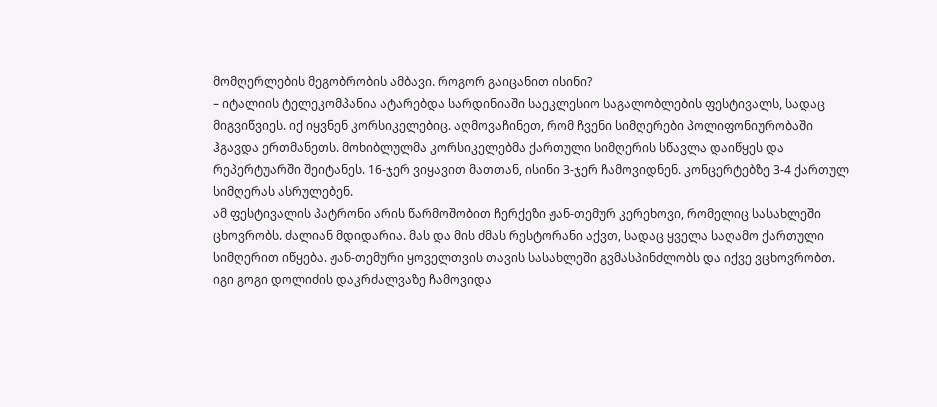მომღერლების მეგობრობის ამბავი. როგორ გაიცანით ისინი?
– იტალიის ტელეკომპანია ატარებდა სარდინიაში საეკლესიო საგალობლების ფესტივალს, სადაც მიგვიწვიეს. იქ იყვნენ კორსიკელებიც. აღმოვაჩინეთ, რომ ჩვენი სიმღერები პოლიფონიურობაში ჰგავდა ერთმანეთს. მოხიბლულმა კორსიკელებმა ქართული სიმღერის სწავლა დაიწყეს და რეპერტუარში შეიტანეს. 16-ჯერ ვიყავით მათთან, ისინი 3-ჯერ ჩამოვიდნენ. კონცერტებზე 3-4 ქართულ სიმღერას ასრულებენ.
ამ ფესტივალის პატრონი არის წარმოშობით ჩერქეზი ჟან-თემურ კერეხოვი, რომელიც სასახლეში ცხოვრობს. ძალიან მდიდარია. მას და მის ძმას რესტორანი აქვთ, სადაც ყველა საღამო ქართული სიმღერით იწყება. ჟან-თემური ყოველთვის თავის სასახლეში გვმასპინძლობს და იქვე ვცხოვრობთ. იგი გოგი დოლიძის დაკრძალვაზე ჩამოვიდა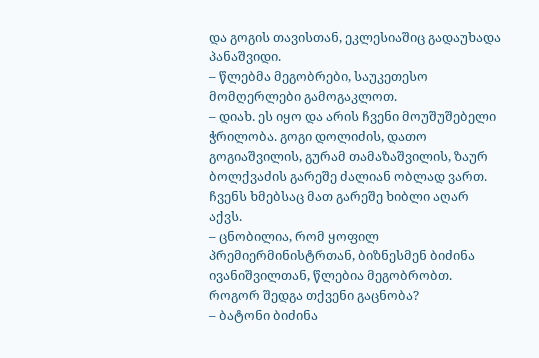და გოგის თავისთან, ეკლესიაშიც გადაუხადა პანაშვიდი.
– წლებმა მეგობრები, საუკეთესო მომღერლები გამოგაკლოთ.
– დიახ. ეს იყო და არის ჩვენი მოუშუშებელი ჭრილობა. გოგი დოლიძის, დათო გოგიაშვილის, გურამ თამაზაშვილის, ზაურ ბოლქვაძის გარეშე ძალიან ობლად ვართ. ჩვენს ხმებსაც მათ გარეშე ხიბლი აღარ აქვს.
– ცნობილია, რომ ყოფილ პრემიერმინისტრთან, ბიზნესმენ ბიძინა ივანიშვილთან, წლებია მეგობრობთ. როგორ შედგა თქვენი გაცნობა?
– ბატონი ბიძინა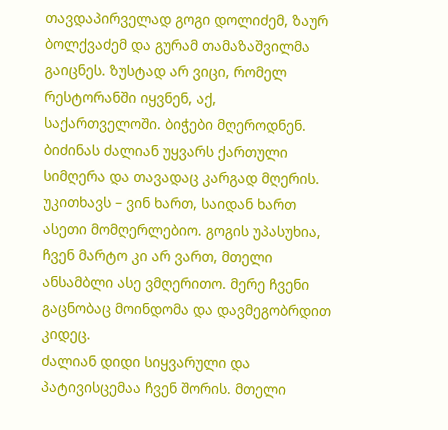თავდაპირველად გოგი დოლიძემ, ზაურ ბოლქვაძემ და გურამ თამაზაშვილმა გაიცნეს. ზუსტად არ ვიცი, რომელ რესტორანში იყვნენ, აქ, საქართველოში. ბიჭები მღეროდნენ. ბიძინას ძალიან უყვარს ქართული სიმღერა და თავადაც კარგად მღერის. უკითხავს – ვინ ხართ, საიდან ხართ ასეთი მომღერლებიო. გოგის უპასუხია, ჩვენ მარტო კი არ ვართ, მთელი ანსამბლი ასე ვმღერითო. მერე ჩვენი გაცნობაც მოინდომა და დავმეგობრდით კიდეც.
ძალიან დიდი სიყვარული და პატივისცემაა ჩვენ შორის. მთელი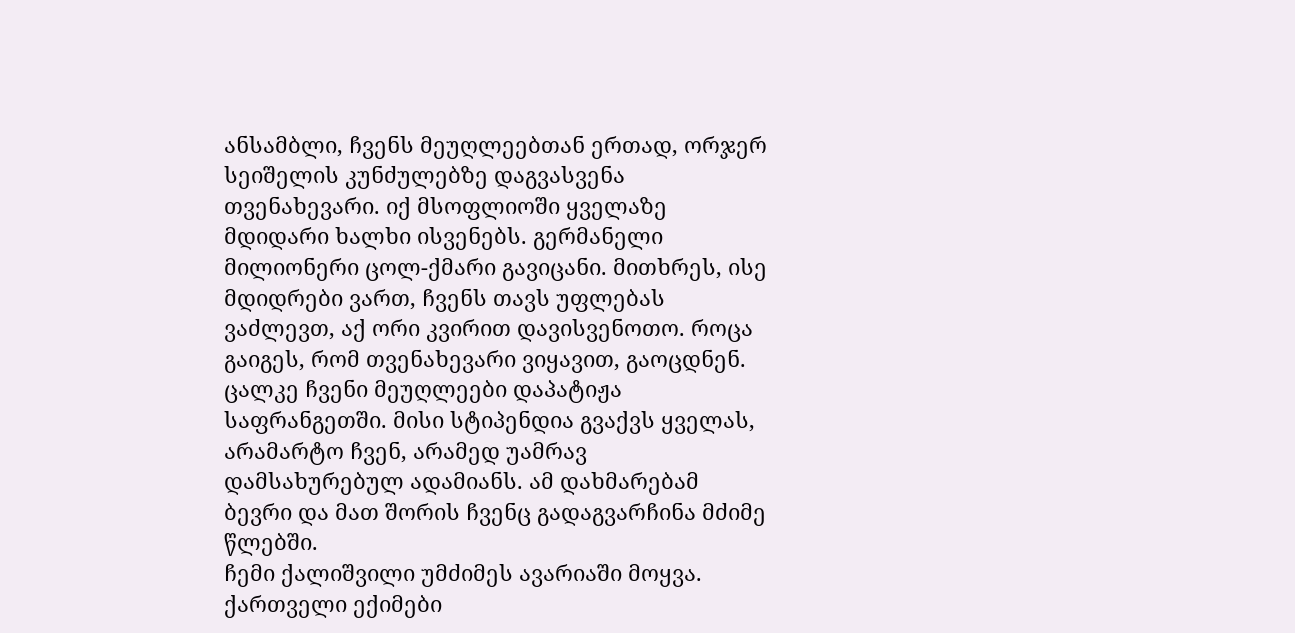ანსამბლი, ჩვენს მეუღლეებთან ერთად, ორჯერ სეიშელის კუნძულებზე დაგვასვენა თვენახევარი. იქ მსოფლიოში ყველაზე მდიდარი ხალხი ისვენებს. გერმანელი მილიონერი ცოლ-ქმარი გავიცანი. მითხრეს, ისე მდიდრები ვართ, ჩვენს თავს უფლებას ვაძლევთ, აქ ორი კვირით დავისვენოთო. როცა გაიგეს, რომ თვენახევარი ვიყავით, გაოცდნენ.
ცალკე ჩვენი მეუღლეები დაპატიჟა საფრანგეთში. მისი სტიპენდია გვაქვს ყველას, არამარტო ჩვენ, არამედ უამრავ დამსახურებულ ადამიანს. ამ დახმარებამ ბევრი და მათ შორის ჩვენც გადაგვარჩინა მძიმე წლებში.
ჩემი ქალიშვილი უმძიმეს ავარიაში მოყვა. ქართველი ექიმები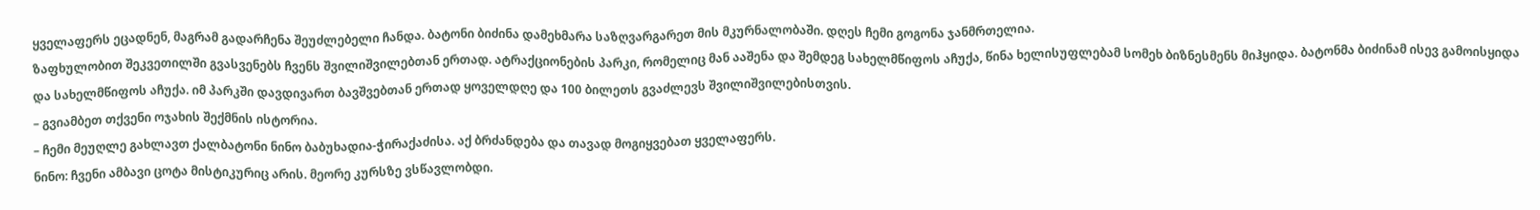ყველაფერს ეცადნენ, მაგრამ გადარჩენა შეუძლებელი ჩანდა. ბატონი ბიძინა დამეხმარა საზღვარგარეთ მის მკურნალობაში. დღეს ჩემი გოგონა ჯანმრთელია.
ზაფხულობით შეკვეთილში გვასვენებს ჩვენს შვილიშვილებთან ერთად. ატრაქციონების პარკი, რომელიც მან ააშენა და შემდეგ სახელმწიფოს აჩუქა, წინა ხელისუფლებამ სომეხ ბიზნესმენს მიჰყიდა. ბატონმა ბიძინამ ისევ გამოისყიდა და სახელმწიფოს აჩუქა. იმ პარკში დავდივართ ბავშვებთან ერთად ყოველდღე და 100 ბილეთს გვაძლევს შვილიშვილებისთვის.
– გვიამბეთ თქვენი ოჯახის შექმნის ისტორია.
– ჩემი მეუღლე გახლავთ ქალბატონი ნინო ბაბუხადია-ჭირაქაძისა. აქ ბრძანდება და თავად მოგიყვებათ ყველაფერს.
ნინო: ჩვენი ამბავი ცოტა მისტიკურიც არის. მეორე კურსზე ვსწავლობდი.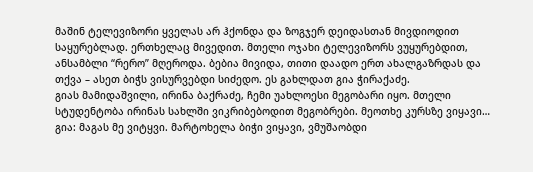მაშინ ტელევიზორი ყველას არ ჰქონდა და ზოგჯერ დეიდასთან მივდიოდით საყურებლად. ერთხელაც მივედით. მთელი ოჯახი ტელევიზორს ვუყურებდით, ანსამბლი “რერო” მღეროდა. ბებია მივიდა, თითი დაადო ერთ ახალგაზრდას და თქვა – ასეთ ბიჭს ვისურვებდი სიძედო. ეს გახლდათ გია ჭირაქაძე.
გიას მამიდაშვილი, ირინა ბაქრაძე, ჩემი უახლოესი მეგობარი იყო. მთელი სტუდენტობა ირინას სახლში ვიკრიბებოდით მეგობრები. მეოთხე კურსზე ვიყავი…
გია: მაგას მე ვიტყვი. მარტოხელა ბიჭი ვიყავი, ვმუშაობდი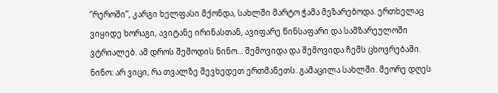“რეროში”, კარგი ხელფასი მქონდა, სახლში მარტო ჭამა მეზარებოდა. ერთხელაც ვიყიდე ხორაგი, ავიტანე ირინასთან, ავიფარე წინსაფარი და სამზარეულოში ვტრიალებ. ამ დროს შემოდის ნინო… შემოვიდა და შემოვიდა ჩემს ცხოვრებაში.
ნინო: არ ვიცი, რა თვალზე შევხედეთ ერთმანეთს. გამაცილა სახლში. მეორე დღეს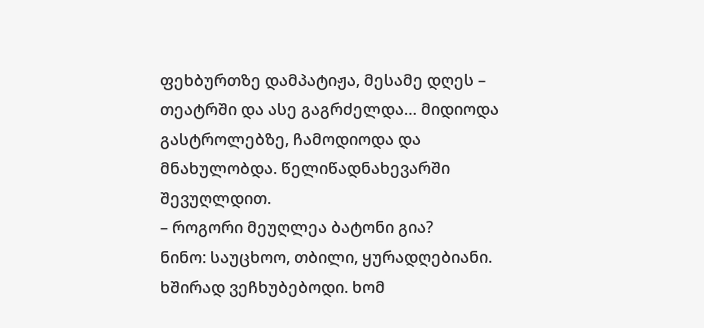ფეხბურთზე დამპატიჟა, მესამე დღეს – თეატრში და ასე გაგრძელდა… მიდიოდა გასტროლებზე, ჩამოდიოდა და მნახულობდა. წელიწადნახევარში შევუღლდით.
– როგორი მეუღლეა ბატონი გია?
ნინო: საუცხოო, თბილი, ყურადღებიანი. ხშირად ვეჩხუბებოდი. ხომ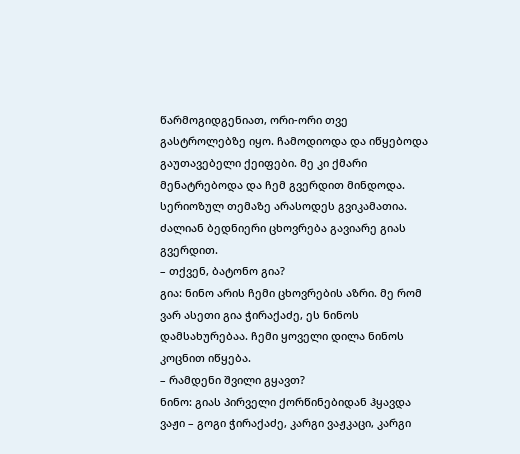წარმოგიდგენიათ, ორი-ორი თვე გასტროლებზე იყო. ჩამოდიოდა და იწყებოდა გაუთავებელი ქეიფები. მე კი ქმარი მენატრებოდა და ჩემ გვერდით მინდოდა. სერიოზულ თემაზე არასოდეს გვიკამათია. ძალიან ბედნიერი ცხოვრება გავიარე გიას გვერდით.
– თქვენ, ბატონო გია?
გია: ნინო არის ჩემი ცხოვრების აზრი. მე რომ ვარ ასეთი გია ჭირაქაძე, ეს ნინოს დამსახურებაა. ჩემი ყოველი დილა ნინოს კოცნით იწყება.
– რამდენი შვილი გყავთ?
ნინო: გიას პირველი ქორწინებიდან ჰყავდა ვაჟი – გოგი ჭირაქაძე, კარგი ვაჟკაცი, კარგი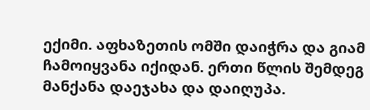ექიმი. აფხაზეთის ომში დაიჭრა და გიამ ჩამოიყვანა იქიდან. ერთი წლის შემდეგ მანქანა დაეჯახა და დაიღუპა.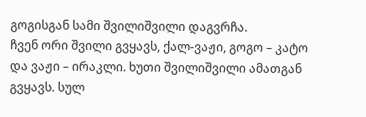გოგისგან სამი შვილიშვილი დაგვრჩა.
ჩვენ ორი შვილი გვყავს, ქალ-ვაჟი, გოგო – კატო და ვაჟი – ირაკლი. ხუთი შვილიშვილი ამათგან გვყავს. სულ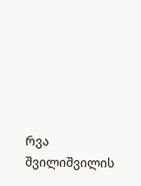რვა შვილიშვილის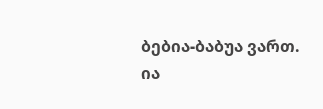ბებია-ბაბუა ვართ.
ია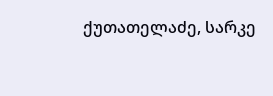ქუთათელაძე, სარკე